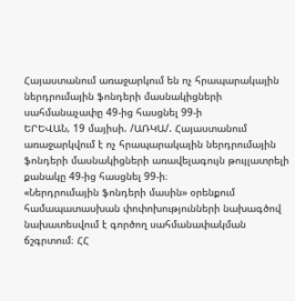Հայաստանում առաջարկում են ոչ հրապարակային ներդրումային ֆոնդերի մասնակիցների սահմանաչափը 49-ից հասցնել 99-ի
ԵՐԵՎԱՆ, 19 մայիսի. /ԱՌԿԱ/. Հայաստանում առաջարկվում է ոչ հրապարակային ներդրումային ֆոնդերի մասնակիցների առավելագույն թույլատրելի քանակը 49-ից հասցնել 99-ի։
«Ներդրումային ֆոնդերի մասին» օրենքում համապատասխան փոփոխությունների նախագծով նախատեսվում է գործող սահմանափակման ճշգրտում։ ՀՀ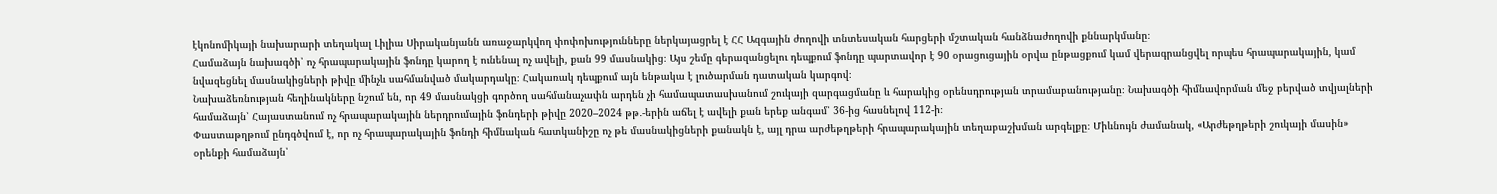էկոնոմիկայի նախարարի տեղակալ Լիլիա Սիրականյանն առաջարկվող փոփոխությունները ներկայացրել է ՀՀ Ազգային ժողովի տնտեսական հարցերի մշտական հանձնաժողովի քննարկմանը։
Համաձայն նախագծի՝ ոչ հրապարակային ֆոնդը կարող է ունենալ ոչ ավելի, քան 99 մասնակից։ Այս շեմը գերազանցելու դեպքում ֆոնդը պարտավոր է 90 օրացուցային օրվա ընթացքում կամ վերագրանցվել որպես հրապարակային, կամ նվազեցնել մասնակիցների թիվը մինչև սահմանված մակարդակը։ Հակառակ դեպքում այն ենթակա է լուծարման դատական կարգով։
Նախաձեռնության հեղինակները նշում են, որ 49 մասնակցի գործող սահմանաչափն արդեն չի համապատասխանում շուկայի զարգացմանը և հարակից օրենսդրության տրամաբանությանը։ Նախագծի հիմնավորման մեջ բերված տվյալների համաձայն՝ Հայաստանում ոչ հրապարակային ներդրումային ֆոնդերի թիվը 2020–2024 թթ․-երին աճել է ավելի քան երեք անգամ՝ 36-ից հասնելով 112-ի։
Փաստաթղթում ընդգծվում է, որ ոչ հրապարակային ֆոնդի հիմնական հատկանիշը ոչ թե մասնակիցների քանակն է, այլ դրա արժեթղթերի հրապարակային տեղաբաշխման արգելքը։ Միևնույն ժամանակ, «Արժեթղթերի շուկայի մասին» օրենքի համաձայն՝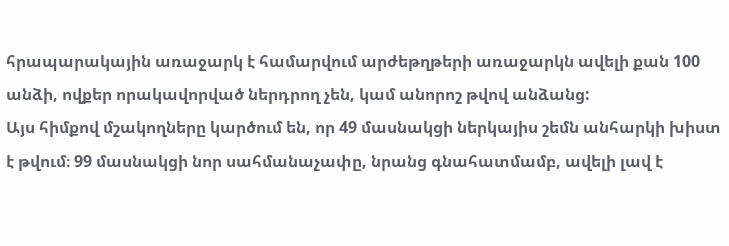հրապարակային առաջարկ է համարվում արժեթղթերի առաջարկն ավելի քան 100 անձի, ովքեր որակավորված ներդրող չեն, կամ անորոշ թվով անձանց:
Այս հիմքով մշակողները կարծում են, որ 49 մասնակցի ներկայիս շեմն անհարկի խիստ է թվում։ 99 մասնակցի նոր սահմանաչափը, նրանց գնահատմամբ, ավելի լավ է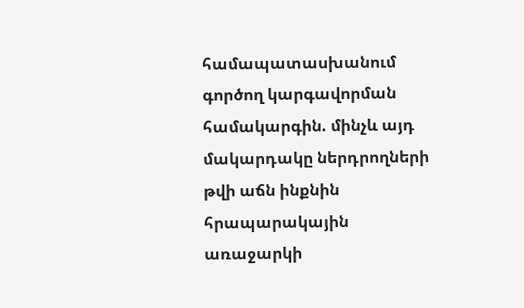համապատասխանում գործող կարգավորման համակարգին. մինչև այդ մակարդակը ներդրողների թվի աճն ինքնին հրապարակային առաջարկի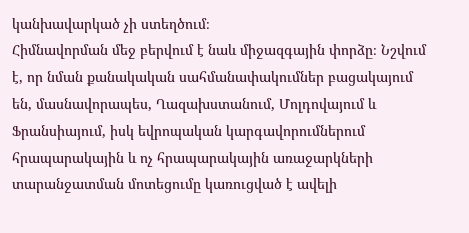կանխավարկած չի ստեղծում։
Հիմնավորման մեջ բերվում է նաև միջազգային փորձը։ Նշվում է, որ նման քանակական սահմանափակումներ բացակայում են, մասնավորապես, Ղազախստանում, Մոլդովայում և Ֆրանսիայում, իսկ եվրոպական կարգավորումներում հրապարակային և ոչ հրապարակային առաջարկների տարանջատման մոտեցումը կառուցված է ավելի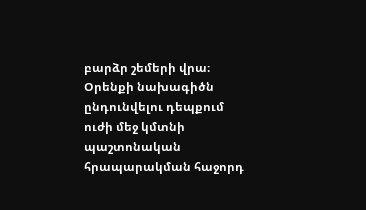բարձր շեմերի վրա։
Օրենքի նախագիծն ընդունվելու դեպքում ուժի մեջ կմտնի պաշտոնական հրապարակման հաջորդ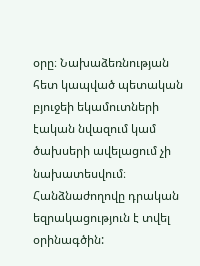օրը։ Նախաձեռնության հետ կապված պետական բյուջեի եկամուտների էական նվազում կամ ծախսերի ավելացում չի նախատեսվում։
Հանձնաժողովը դրական եզրակացություն է տվել օրինագծին: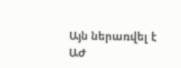Այն ներառվել է ԱԺ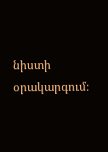նիստի օրակարգում։